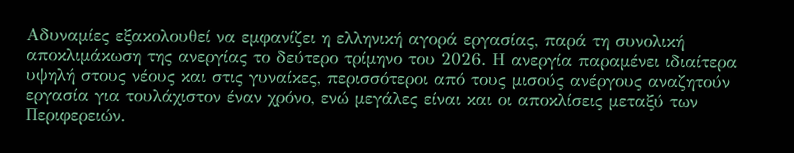Αδυναμίες εξακολουθεί να εμφανίζει η ελληνική αγορά εργασίας, παρά τη συνολική αποκλιμάκωση της ανεργίας το δεύτερο τρίμηνο του 2026. Η ανεργία παραμένει ιδιαίτερα υψηλή στους νέους και στις γυναίκες, περισσότεροι από τους μισούς ανέργους αναζητούν εργασία για τουλάχιστον έναν χρόνο, ενώ μεγάλες είναι και οι αποκλίσεις μεταξύ των Περιφερειών.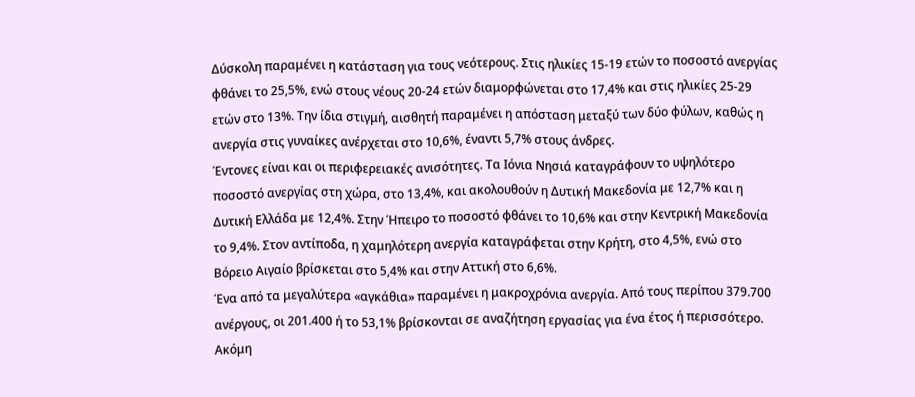Δύσκολη παραμένει η κατάσταση για τους νεότερους. Στις ηλικίες 15-19 ετών το ποσοστό ανεργίας φθάνει το 25,5%, ενώ στους νέους 20-24 ετών διαμορφώνεται στο 17,4% και στις ηλικίες 25-29 ετών στο 13%. Την ίδια στιγμή, αισθητή παραμένει η απόσταση μεταξύ των δύο φύλων, καθώς η ανεργία στις γυναίκες ανέρχεται στο 10,6%, έναντι 5,7% στους άνδρες.
Έντονες είναι και οι περιφερειακές ανισότητες. Τα Ιόνια Νησιά καταγράφουν το υψηλότερο ποσοστό ανεργίας στη χώρα, στο 13,4%, και ακολουθούν η Δυτική Μακεδονία με 12,7% και η Δυτική Ελλάδα με 12,4%. Στην Ήπειρο το ποσοστό φθάνει το 10,6% και στην Κεντρική Μακεδονία το 9,4%. Στον αντίποδα, η χαμηλότερη ανεργία καταγράφεται στην Κρήτη, στο 4,5%, ενώ στο Βόρειο Αιγαίο βρίσκεται στο 5,4% και στην Αττική στο 6,6%.
Ένα από τα μεγαλύτερα «αγκάθια» παραμένει η μακροχρόνια ανεργία. Από τους περίπου 379.700 ανέργους, οι 201.400 ή το 53,1% βρίσκονται σε αναζήτηση εργασίας για ένα έτος ή περισσότερο. Ακόμη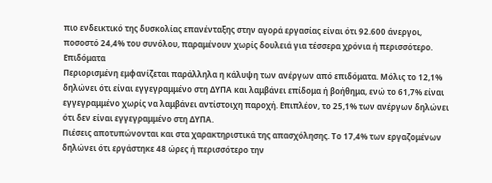πιο ενδεικτικό της δυσκολίας επανένταξης στην αγορά εργασίας είναι ότι 92.600 άνεργοι, ποσοστό 24,4% του συνόλου, παραμένουν χωρίς δουλειά για τέσσερα χρόνια ή περισσότερο.
Επιδόματα
Περιορισμένη εμφανίζεται παράλληλα η κάλυψη των ανέργων από επιδόματα. Μόλις το 12,1% δηλώνει ότι είναι εγγεγραμμένο στη ΔΥΠΑ και λαμβάνει επίδομα ή βοήθημα, ενώ το 61,7% είναι εγγεγραμμένο χωρίς να λαμβάνει αντίστοιχη παροχή. Επιπλέον, το 25,1% των ανέργων δηλώνει ότι δεν είναι εγγεγραμμένο στη ΔΥΠΑ.
Πιέσεις αποτυπώνονται και στα χαρακτηριστικά της απασχόλησης. Το 17,4% των εργαζομένων δηλώνει ότι εργάστηκε 48 ώρες ή περισσότερο την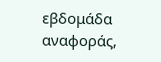εβδομάδα αναφοράς,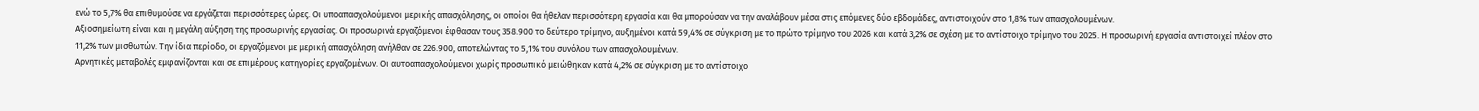ενώ το 5,7% θα επιθυμούσε να εργάζεται περισσότερες ώρες. Οι υποαπασχολούμενοι μερικής απασχόλησης, οι οποίοι θα ήθελαν περισσότερη εργασία και θα μπορούσαν να την αναλάβουν μέσα στις επόμενες δύο εβδομάδες, αντιστοιχούν στο 1,8% των απασχολουμένων.
Αξιοσημείωτη είναι και η μεγάλη αύξηση της προσωρινής εργασίας. Οι προσωρινά εργαζόμενοι έφθασαν τους 358.900 το δεύτερο τρίμηνο, αυξημένοι κατά 59,4% σε σύγκριση με το πρώτο τρίμηνο του 2026 και κατά 3,2% σε σχέση με το αντίστοιχο τρίμηνο του 2025. Η προσωρινή εργασία αντιστοιχεί πλέον στο 11,2% των μισθωτών. Την ίδια περίοδο, οι εργαζόμενοι με μερική απασχόληση ανήλθαν σε 226.900, αποτελώντας το 5,1% του συνόλου των απασχολουμένων.
Αρνητικές μεταβολές εμφανίζονται και σε επιμέρους κατηγορίες εργαζομένων. Οι αυτοαπασχολούμενοι χωρίς προσωπικό μειώθηκαν κατά 4,2% σε σύγκριση με το αντίστοιχο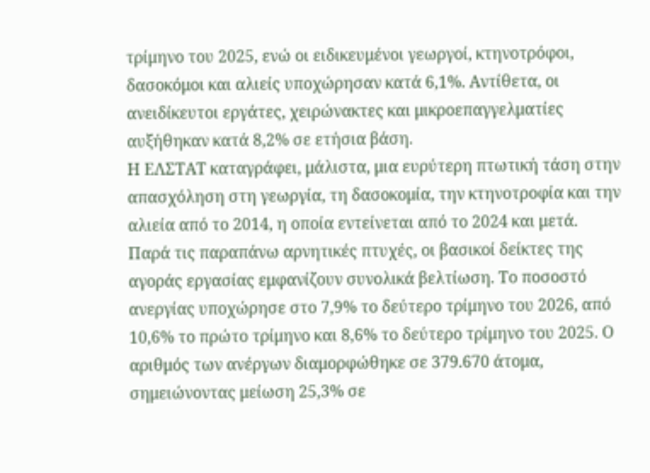τρίμηνο του 2025, ενώ οι ειδικευμένοι γεωργοί, κτηνοτρόφοι, δασοκόμοι και αλιείς υποχώρησαν κατά 6,1%. Αντίθετα, οι ανειδίκευτοι εργάτες, χειρώνακτες και μικροεπαγγελματίες αυξήθηκαν κατά 8,2% σε ετήσια βάση.
Η ΕΛΣΤΑΤ καταγράφει, μάλιστα, μια ευρύτερη πτωτική τάση στην απασχόληση στη γεωργία, τη δασοκομία, την κτηνοτροφία και την αλιεία από το 2014, η οποία εντείνεται από το 2024 και μετά.
Παρά τις παραπάνω αρνητικές πτυχές, οι βασικοί δείκτες της αγοράς εργασίας εμφανίζουν συνολικά βελτίωση. Το ποσοστό ανεργίας υποχώρησε στο 7,9% το δεύτερο τρίμηνο του 2026, από 10,6% το πρώτο τρίμηνο και 8,6% το δεύτερο τρίμηνο του 2025. Ο αριθμός των ανέργων διαμορφώθηκε σε 379.670 άτομα, σημειώνοντας μείωση 25,3% σε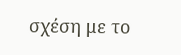σχέση με το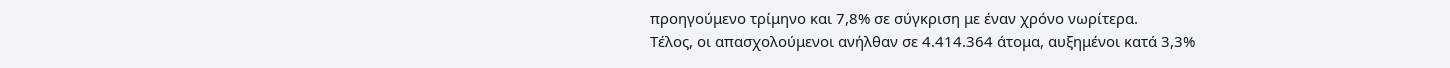προηγούμενο τρίμηνο και 7,8% σε σύγκριση με έναν χρόνο νωρίτερα.
Τέλος, οι απασχολούμενοι ανήλθαν σε 4.414.364 άτομα, αυξημένοι κατά 3,3%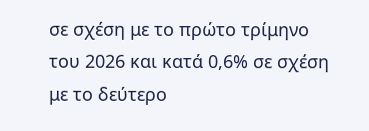σε σχέση με το πρώτο τρίμηνο του 2026 και κατά 0,6% σε σχέση με το δεύτερο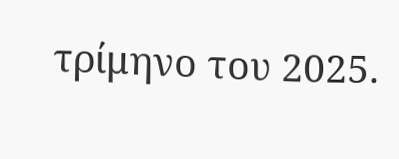τρίμηνο του 2025.